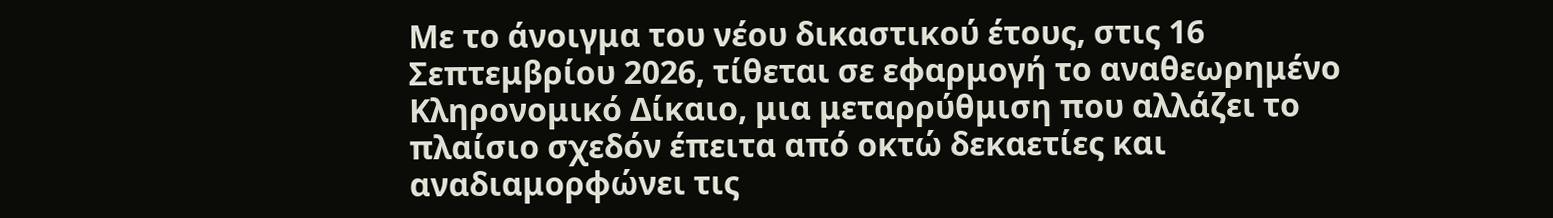Με το άνοιγμα του νέου δικαστικού έτους, στις 16 Σεπτεμβρίου 2026, τίθεται σε εφαρμογή το αναθεωρημένο Κληρονομικό Δίκαιο, μια μεταρρύθμιση που αλλάζει το πλαίσιο σχεδόν έπειτα από οκτώ δεκαετίες και αναδιαμορφώνει τις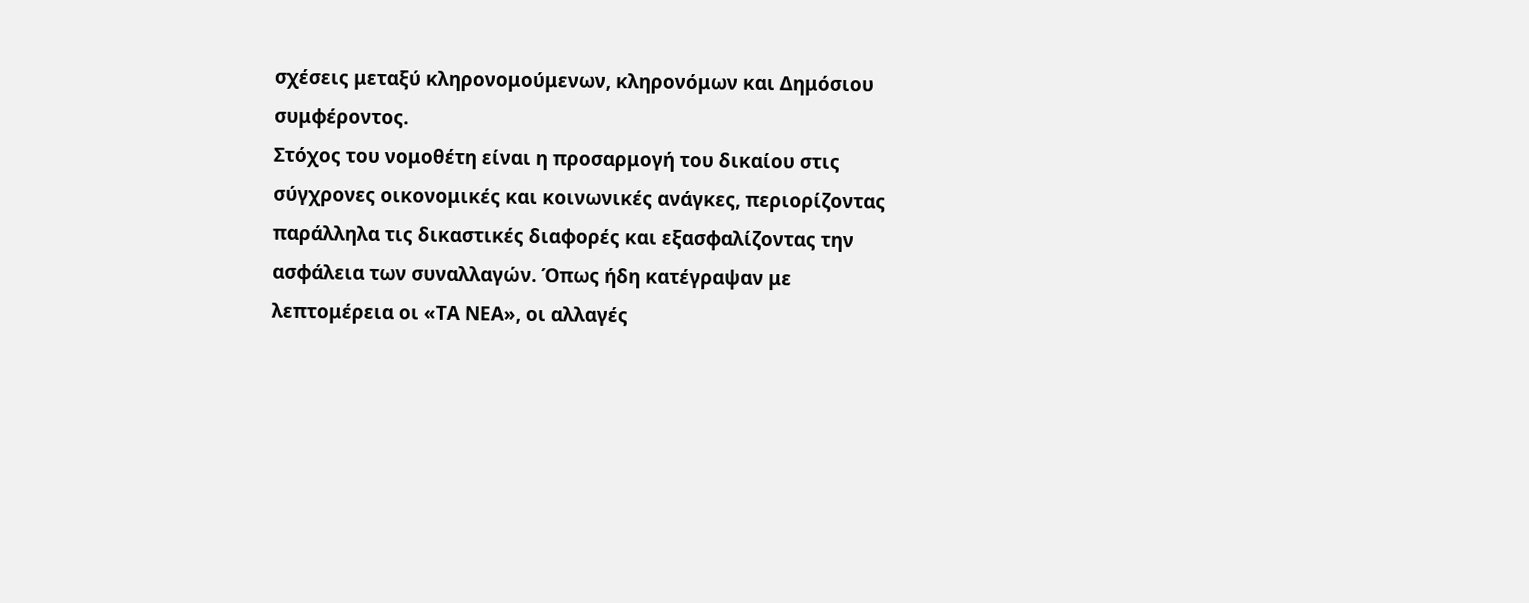σχέσεις μεταξύ κληρονομούμενων, κληρονόμων και Δημόσιου συμφέροντος.
Στόχος του νομοθέτη είναι η προσαρμογή του δικαίου στις σύγχρονες οικονομικές και κοινωνικές ανάγκες, περιορίζοντας παράλληλα τις δικαστικές διαφορές και εξασφαλίζοντας την ασφάλεια των συναλλαγών. Όπως ήδη κατέγραψαν με λεπτομέρεια οι «ΤΑ ΝΕΑ», οι αλλαγές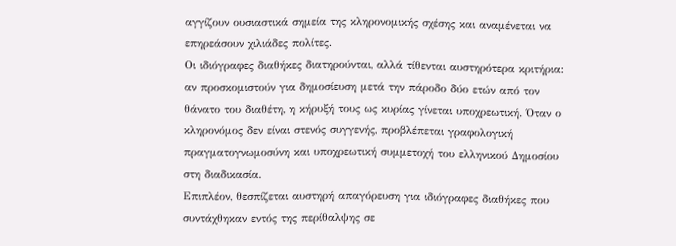αγγίζουν ουσιαστικά σημεία της κληρονομικής σχέσης και αναμένεται να επηρεάσουν χιλιάδες πολίτες.
Οι ιδιόγραφες διαθήκες διατηρούνται, αλλά τίθενται αυστηρότερα κριτήρια: αν προσκομιστούν για δημοσίευση μετά την πάροδο δύο ετών από τον θάνατο του διαθέτη, η κήρυξή τους ως κυρίας γίνεται υποχρεωτική. Όταν ο κληρονόμος δεν είναι στενός συγγενής, προβλέπεται γραφολογική πραγματογνωμοσύνη και υποχρεωτική συμμετοχή του ελληνικού Δημοσίου στη διαδικασία.
Επιπλέον, θεσπίζεται αυστηρή απαγόρευση για ιδιόγραφες διαθήκες που συντάχθηκαν εντός της περίθαλψης σε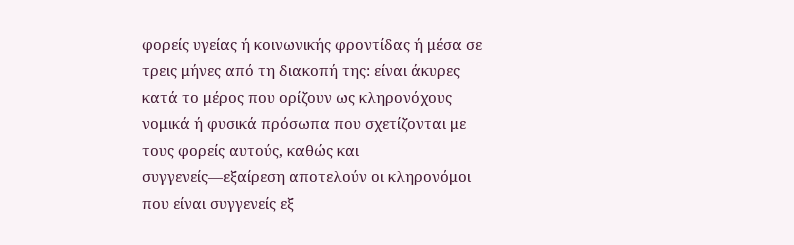φορείς υγείας ή κοινωνικής φροντίδας ή μέσα σε τρεις μήνες από τη διακοπή της: είναι άκυρες κατά το μέρος που ορίζουν ως κληρονόχους νομικά ή φυσικά πρόσωπα που σχετίζονται με τους φορείς αυτούς, καθώς και συγγενείς—εξαίρεση αποτελούν οι κληρονόμοι που είναι συγγενείς εξ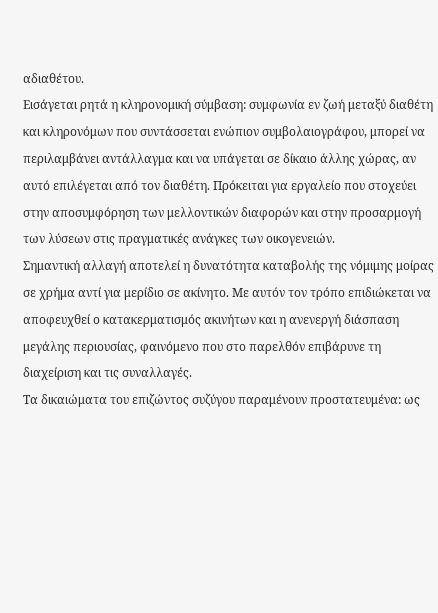αδιαθέτου.
Εισάγεται ρητά η κληρονομική σύμβαση: συμφωνία εν ζωή μεταξύ διαθέτη και κληρονόμων που συντάσσεται ενώπιον συμβολαιογράφου, μπορεί να περιλαμβάνει αντάλλαγμα και να υπάγεται σε δίκαιο άλλης χώρας, αν αυτό επιλέγεται από τον διαθέτη. Πρόκειται για εργαλείο που στοχεύει στην αποσυμφόρηση των μελλοντικών διαφορών και στην προσαρμογή των λύσεων στις πραγματικές ανάγκες των οικογενειών.
Σημαντική αλλαγή αποτελεί η δυνατότητα καταβολής της νόμιμης μοίρας σε χρήμα αντί για μερίδιο σε ακίνητο. Με αυτόν τον τρόπο επιδιώκεται να αποφευχθεί ο κατακερματισμός ακινήτων και η ανενεργή διάσπαση μεγάλης περιουσίας, φαινόμενο που στο παρελθόν επιβάρυνε τη διαχείριση και τις συναλλαγές.
Τα δικαιώματα του επιζώντος συζύγου παραμένουν προστατευμένα: ως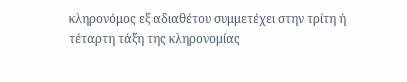κληρονόμος εξ αδιαθέτου συμμετέχει στην τρίτη ή τέταρτη τάξη της κληρονομίας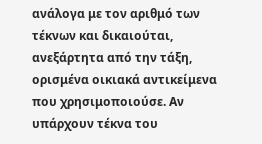ανάλογα με τον αριθμό των τέκνων και δικαιούται, ανεξάρτητα από την τάξη, ορισμένα οικιακά αντικείμενα που χρησιμοποιούσε. Αν υπάρχουν τέκνα του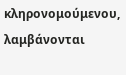κληρονομούμενου, λαμβάνονται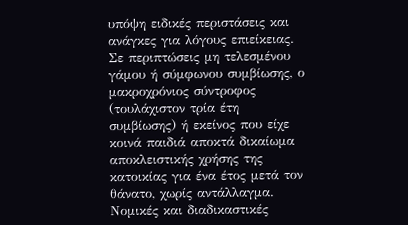υπόψη ειδικές περιστάσεις και ανάγκες για λόγους επιείκειας.
Σε περιπτώσεις μη τελεσμένου γάμου ή σύμφωνου συμβίωσης, ο μακροχρόνιος σύντροφος (τουλάχιστον τρία έτη συμβίωσης) ή εκείνος που είχε κοινά παιδιά αποκτά δικαίωμα αποκλειστικής χρήσης της κατοικίας για ένα έτος μετά τον θάνατο, χωρίς αντάλλαγμα.
Νομικές και διαδικαστικές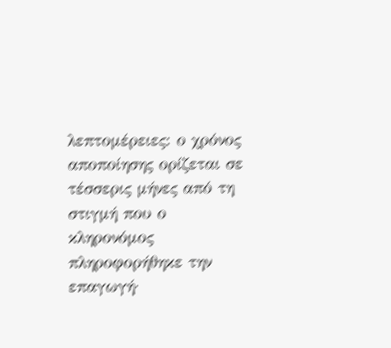λεπτομέρειες: ο χρόνος αποποίησης ορίζεται σε τέσσερις μήνες από τη στιγμή που ο κληρονόμος πληροφορήθηκε την επαγωγή·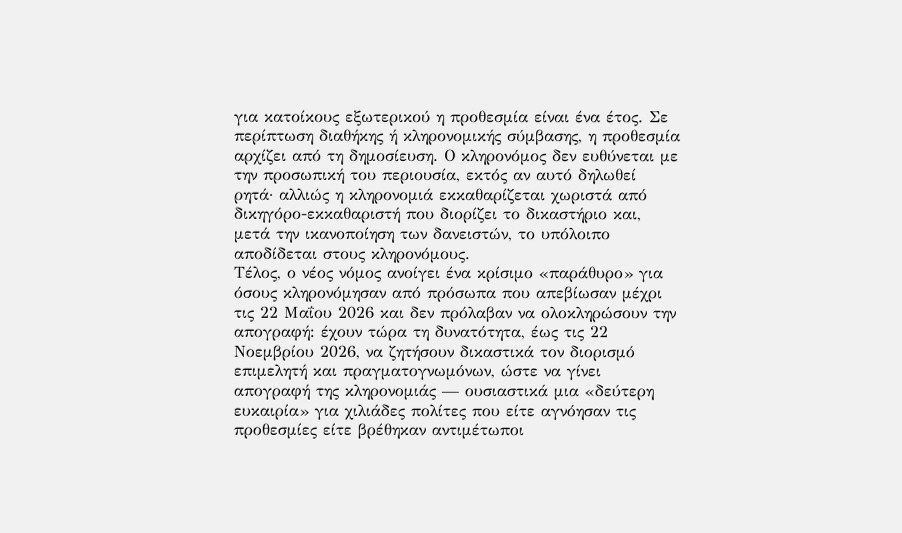για κατοίκους εξωτερικού η προθεσμία είναι ένα έτος. Σε περίπτωση διαθήκης ή κληρονομικής σύμβασης, η προθεσμία αρχίζει από τη δημοσίευση. Ο κληρονόμος δεν ευθύνεται με την προσωπική του περιουσία, εκτός αν αυτό δηλωθεί ρητά· αλλιώς η κληρονομιά εκκαθαρίζεται χωριστά από δικηγόρο-εκκαθαριστή που διορίζει το δικαστήριο και, μετά την ικανοποίηση των δανειστών, το υπόλοιπο αποδίδεται στους κληρονόμους.
Τέλος, ο νέος νόμος ανοίγει ένα κρίσιμο «παράθυρο» για όσους κληρονόμησαν από πρόσωπα που απεβίωσαν μέχρι τις 22 Μαΐου 2026 και δεν πρόλαβαν να ολοκληρώσουν την απογραφή: έχουν τώρα τη δυνατότητα, έως τις 22 Νοεμβρίου 2026, να ζητήσουν δικαστικά τον διορισμό επιμελητή και πραγματογνωμόνων, ώστε να γίνει απογραφή της κληρονομιάς — ουσιαστικά μια «δεύτερη ευκαιρία» για χιλιάδες πολίτες που είτε αγνόησαν τις προθεσμίες είτε βρέθηκαν αντιμέτωποι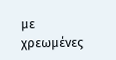με χρεωμένες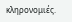κληρονομιές.